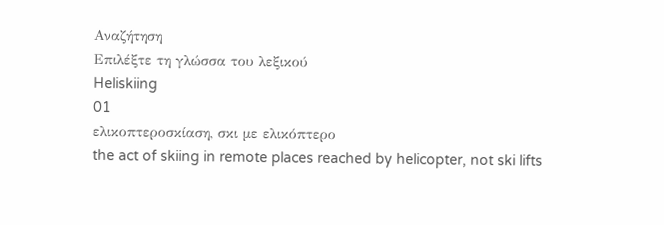Αναζήτηση
Επιλέξτε τη γλώσσα του λεξικού
Heliskiing
01
ελικοπτεροσκίαση, σκι με ελικόπτερο
the act of skiing in remote places reached by helicopter, not ski lifts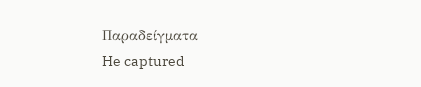Παραδείγματα
He captured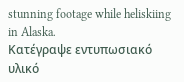stunning footage while heliskiing in Alaska.
Κατέγραψε εντυπωσιακό υλικό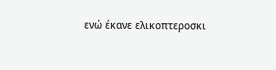ενώ έκανε ελικοπτεροσκι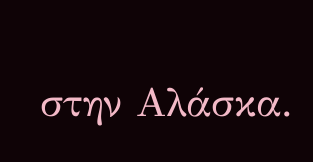στην Αλάσκα.